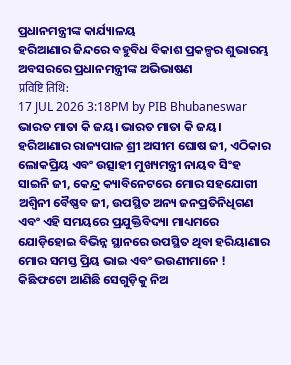ପ୍ରଧାନମନ୍ତ୍ରୀଙ୍କ କାର୍ଯ୍ୟାଳୟ
ହରିଆଣାର ଜିନ୍ଦରେ ବହୁବିଧ ବିକାଶ ପ୍ରକଳ୍ପର ଶୁଭାରମ୍ଭ ଅବସରରେ ପ୍ରଧାନମନ୍ତ୍ରୀଙ୍କ ଅଭିଭାଷଣ
प्रविष्टि तिथि:
17 JUL 2026 3:18PM by PIB Bhubaneswar
ଭାରତ ମାତା କି ଜୟ। ଭାରତ ମାତା କି ଜୟ।
ହରିଆଣାର ରାଜ୍ୟପାଳ ଶ୍ରୀ ଅସୀମ ଘୋଷ ଜୀ, ଏଠିକାର ଲୋକପ୍ରିୟ ଏବଂ ଉତ୍ସାହୀ ମୁଖ୍ୟମନ୍ତ୍ରୀ ନାୟବ ସିଂହ ସାଇନି ଜୀ, କେନ୍ଦ୍ର କ୍ୟାବିନେଟରେ ମୋର ସହଯୋଗୀ ଅଶ୍ୱିନୀ ବୈଷ୍ଣବ ଜୀ, ଉପସ୍ଥିତ ଅନ୍ୟ ଜନପ୍ରତିନିଧିଗଣ ଏବଂ ଏହି ସମୟରେ ପ୍ରଯୁକ୍ତିବିଦ୍ୟା ମାଧ୍ୟମରେ ଯୋଡ଼ିହୋଇ ବିଭିନ୍ନ ସ୍ଥାନରେ ଉପସ୍ଥିତ ଥିବା ହରିୟାଣାର ମୋର ସମସ୍ତ ପ୍ରିୟ ଭାଇ ଏବଂ ଭଉଣୀମାନେ !
କିଛିଫଟୋ ଆଣିଛି ସେଗୁଡ଼ିକୁ ନିଅ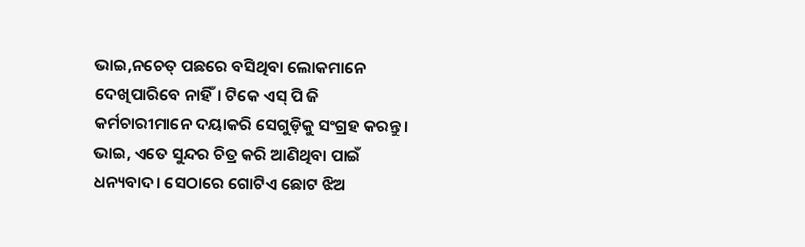ଭାଇ,ନଚେତ୍ ପଛରେ ବସିଥିବା ଲୋକମାନେ ଦେଖିପାରିବେ ନାହିଁ। ଟିକେ ଏସ୍ ପି ଜି କର୍ମଚାରୀମାନେ ଦୟାକରି ସେଗୁଡ଼ିକୁ ସଂଗ୍ରହ କରନ୍ତୁ। ଭାଇ, ଏତେ ସୁନ୍ଦର ଚିତ୍ର କରି ଆଣିଥିବା ପାଇଁ ଧନ୍ୟବାଦ। ସେଠାରେ ଗୋଟିଏ ଛୋଟ ଝିଅ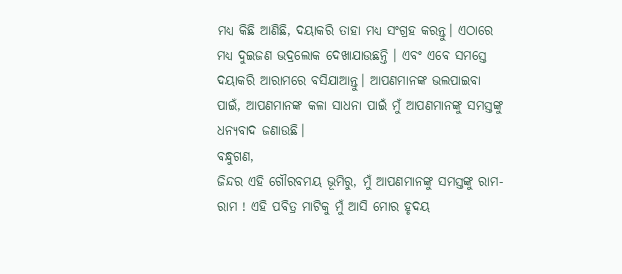ମଧ୍ୟ କିଛି ଆଣିଛି, ଦୟାକରି ତାହା ମଧ୍ୟ ସଂଗ୍ରହ କରନ୍ତୁ। ଏଠାରେ ମଧ୍ୟ ଦୁଇଜଣ ଭଦ୍ରଲୋକ ଦେଖାଯାଉଛନ୍ତି । ଏବଂ ଏବେ ସମସ୍ତେ ଦୟାକରି ଆରାମରେ ବସିଯାଆନ୍ତୁ। ଆପଣମାନଙ୍କ ଭଲପାଇବା ପାଇଁ, ଆପଣମାନଙ୍କ କଳା ସାଧନା ପାଇଁ ମୁଁ ଆପଣମାନଙ୍କୁ ସମସ୍ତଙ୍କୁ ଧନ୍ୟବାଦ ଜଣାଉଛି।
ବନ୍ଧୁଗଣ,
ଜିନ୍ଦର ଏହି ଗୌରବମୟ ଭୂମିରୁ, ମୁଁ ଆପଣମାନଙ୍କୁ ସମସ୍ତଙ୍କୁ ରାମ-ରାମ ! ଏହି ପବିତ୍ର ମାଟିକୁ ମୁଁ ଆସି ମୋର ହୃଦୟ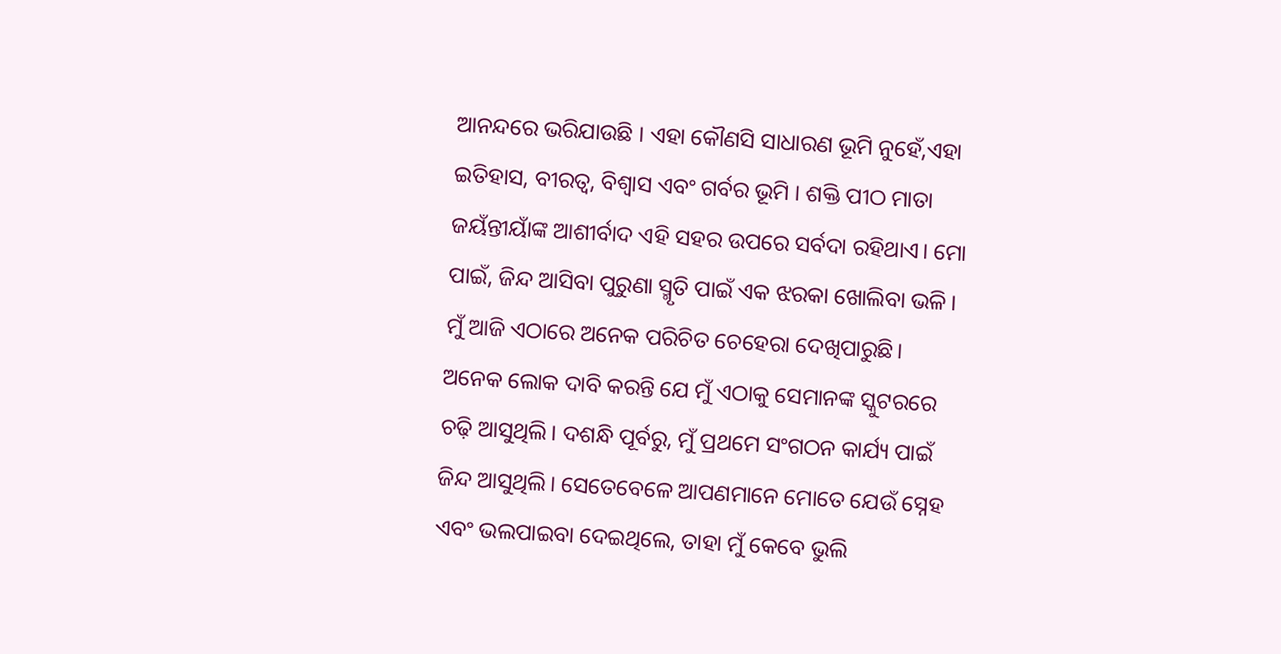ଆନନ୍ଦରେ ଭରିଯାଉଛି । ଏହା କୌଣସି ସାଧାରଣ ଭୂମି ନୁହେଁ,ଏହା ଇତିହାସ, ବୀରତ୍ୱ, ବିଶ୍ୱାସ ଏବଂ ଗର୍ବର ଭୂମି । ଶକ୍ତି ପୀଠ ମାତା ଜୟଁନ୍ତୀୟାଁଙ୍କ ଆଶୀର୍ବାଦ ଏହି ସହର ଉପରେ ସର୍ବଦା ରହିଥାଏ। ମୋ ପାଇଁ, ଜିନ୍ଦ ଆସିବା ପୁରୁଣା ସ୍ମୃତି ପାଇଁ ଏକ ଝରକା ଖୋଲିବା ଭଳି। ମୁଁ ଆଜି ଏଠାରେ ଅନେକ ପରିଚିତ ଚେହେରା ଦେଖିପାରୁଛି। ଅନେକ ଲୋକ ଦାବି କରନ୍ତି ଯେ ମୁଁ ଏଠାକୁ ସେମାନଙ୍କ ସ୍କୁଟରରେ ଚଢ଼ି ଆସୁଥିଲି। ଦଶନ୍ଧି ପୂର୍ବରୁ, ମୁଁ ପ୍ରଥମେ ସଂଗଠନ କାର୍ଯ୍ୟ ପାଇଁ ଜିନ୍ଦ ଆସୁଥିଲି। ସେତେବେଳେ ଆପଣମାନେ ମୋତେ ଯେଉଁ ସ୍ନେହ ଏବଂ ଭଲପାଇବା ଦେଇଥିଲେ, ତାହା ମୁଁ କେବେ ଭୁଲି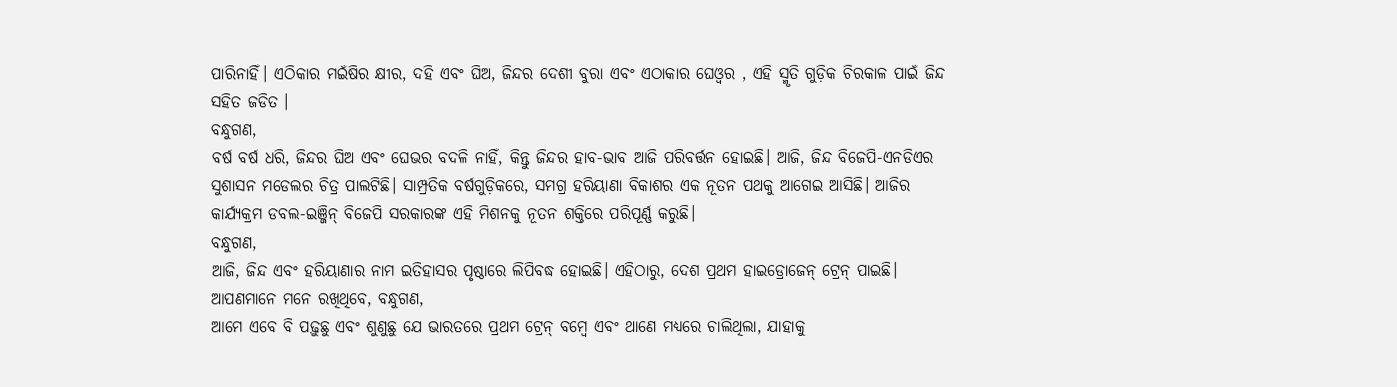ପାରିନାହିଁ। ଏଠିକାର ମଇଁଷିର କ୍ଷୀର, ଦହି ଏବଂ ଘିଅ, ଜିନ୍ଦର ଦେଶୀ ବୁରା ଏବଂ ଏଠାକାର ଘେଓ୍ବର , ଏହି ସ୍ମୃତି ଗୁଡ଼ିକ ଚିରକାଳ ପାଇଁ ଜିନ୍ଦ ସହିତ ଜଡିତ ।
ବନ୍ଧୁଗଣ,
ବର୍ଷ ବର୍ଷ ଧରି, ଜିନ୍ଦର ଘିଅ ଏବଂ ଘେଭର ବଦଳି ନାହିଁ, କିନ୍ତୁ ଜିନ୍ଦର ହାବ-ଭାବ ଆଜି ପରିବର୍ତ୍ତନ ହୋଇଛି। ଆଜି, ଜିନ୍ଦ ବିଜେପି-ଏନଡିଏର ସୁଶାସନ ମଡେଲର ଚିତ୍ର ପାଲଟିଛି। ସାମ୍ପ୍ରତିକ ବର୍ଷଗୁଡ଼ିକରେ, ସମଗ୍ର ହରିୟାଣା ବିକାଶର ଏକ ନୂତନ ପଥକୁ ଆଗେଇ ଆସିଛି। ଆଜିର କାର୍ଯ୍ୟକ୍ରମ ଡବଲ-ଇଞ୍ଜିନ୍ ବିଜେପି ସରକାରଙ୍କ ଏହି ମିଶନକୁ ନୂତନ ଶକ୍ତିରେ ପରିପୂର୍ଣ୍ଣ କରୁଛି।
ବନ୍ଧୁଗଣ,
ଆଜି, ଜିନ୍ଦ ଏବଂ ହରିୟାଣାର ନାମ ଇତିହାସର ପୃଷ୍ଠାରେ ଲିପିବଦ୍ଧ ହୋଇଛି। ଏହିଠାରୁ, ଦେଶ ପ୍ରଥମ ହାଇଡ୍ରୋଜେନ୍ ଟ୍ରେନ୍ ପାଇଛି।
ଆପଣମାନେ ମନେ ରଖିଥିବେ, ବନ୍ଧୁଗଣ,
ଆମେ ଏବେ ବି ପଢ଼ୁଛୁ ଏବଂ ଶୁଣୁଛୁ ଯେ ଭାରତରେ ପ୍ରଥମ ଟ୍ରେନ୍ ବମ୍ବେ ଏବଂ ଥାଣେ ମଧ୍ୟରେ ଚାଲିଥିଲା, ଯାହାକୁ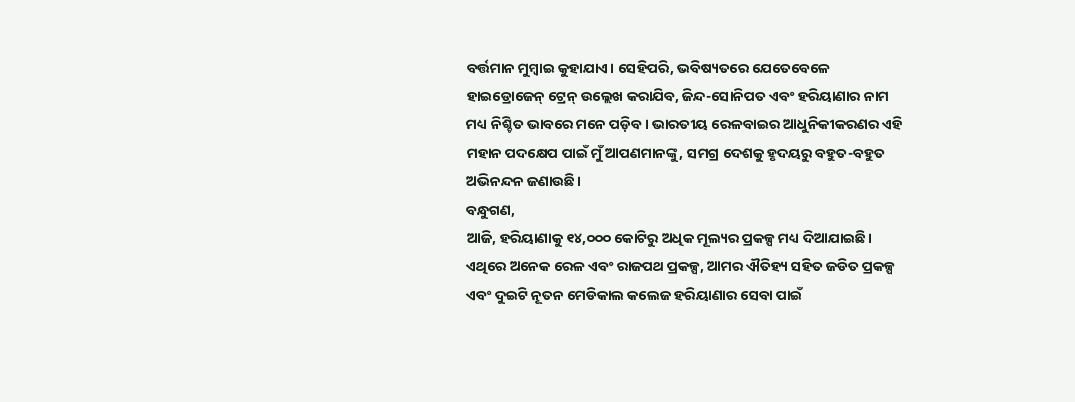ବର୍ତ୍ତମାନ ମୁମ୍ବାଇ କୁହାଯାଏ। ସେହିପରି, ଭବିଷ୍ୟତରେ ଯେତେବେଳେ ହାଇଡ୍ରୋଜେନ୍ ଟ୍ରେନ୍ ଉଲ୍ଲେଖ କରାଯିବ, ଜିନ୍ଦ-ସୋନିପତ ଏବଂ ହରିୟାଣାର ନାମ ମଧ୍ୟ ନିଶ୍ଚିତ ଭାବରେ ମନେ ପଡ଼ିବ। ଭାରତୀୟ ରେଳବାଇର ଆଧୁନିକୀକରଣର ଏହି ମହାନ ପଦକ୍ଷେପ ପାଇଁ ମୁଁ ଆପଣମାନଙ୍କୁ, ସମଗ୍ର ଦେଶକୁ ହୃଦୟରୁ ବହୁତ-ବହୁତ ଅଭିନନ୍ଦନ ଜଣାଉଛି।
ବନ୍ଧୁଗଣ,
ଆଜି, ହରିୟାଣାକୁ ୧୪,୦୦୦ କୋଟିରୁ ଅଧିକ ମୂଲ୍ୟର ପ୍ରକଳ୍ପ ମଧ୍ୟ ଦିଆଯାଇଛି। ଏଥିରେ ଅନେକ ରେଳ ଏବଂ ରାଜପଥ ପ୍ରକଳ୍ପ, ଆମର ଐତିହ୍ୟ ସହିତ ଜଡିତ ପ୍ରକଳ୍ପ ଏବଂ ଦୁଇଟି ନୂତନ ମେଡିକାଲ କଲେଜ ହରିୟାଣାର ସେବା ପାଇଁ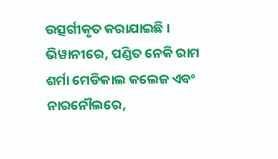ଉତ୍ସର୍ଗୀକୃତ କରାଯାଇଛି। ଭିୱାନୀରେ, ପଣ୍ଡିତ ନେକି ରାମ ଶର୍ମା ମେଡିକାଲ କଲେଜ ଏବଂ ନାରନୌଲରେ,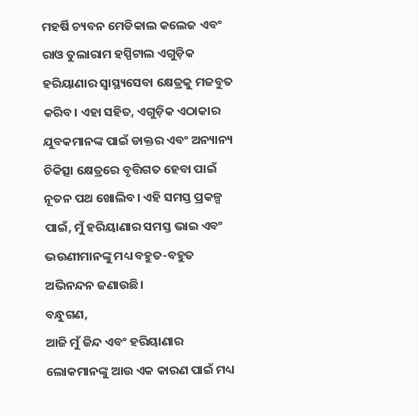ମହର୍ଷି ଚ୍ୟବନ ମେଡିକାଲ କଲେଜ ଏବଂ ରାଓ ତୁଲାରାମ ହସ୍ପିଟାଲ ଏଗୁଡ଼ିକ ହରିୟାଣାର ସ୍ୱାସ୍ଥ୍ୟସେବା କ୍ଷେତ୍ରକୁ ମଜବୁତ କରିବ। ଏହା ସହିତ, ଏଗୁଡ଼ିକ ଏଠାକାର ଯୁବକମାନଙ୍କ ପାଇଁ ଡାକ୍ତର ଏବଂ ଅନ୍ୟାନ୍ୟ ଚିକିତ୍ସା କ୍ଷେତ୍ରରେ ବୃତ୍ତିଗତ ହେବା ପାଇଁ ନୂତନ ପଥ ଖୋଲିବ। ଏହି ସମସ୍ତ ପ୍ରକଳ୍ପ ପାଇଁ, ମୁଁ ହରିୟାଣାର ସମସ୍ତ ଭାଇ ଏବଂ ଭଉଣୀମାନଙ୍କୁ ମଧ୍ୟ ବହୁତ-ବହୁତ ଅଭିନନ୍ଦନ ଜଣାଉଛି।
ବନ୍ଧୁଗଣ,
ଆଜି ମୁଁ ଜିନ୍ଦ ଏବଂ ହରିୟାଣାର ଲୋକମାନଙ୍କୁ ଆଉ ଏକ କାରଣ ପାଇଁ ମଧ୍ୟ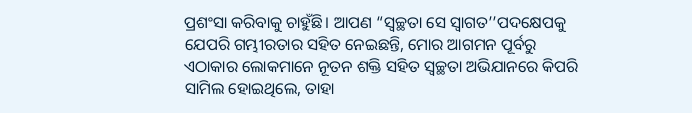ପ୍ରଶଂସା କରିବାକୁ ଚାହୁଁଛି। ଆପଣ “ସ୍ୱଚ୍ଛତା ସେ ସ୍ୱାଗତ’’ପଦକ୍ଷେପକୁ ଯେପରି ଗମ୍ଭୀରତାର ସହିତ ନେଇଛନ୍ତି, ମୋର ଆଗମନ ପୂର୍ବରୁ ଏଠାକାର ଲୋକମାନେ ନୂତନ ଶକ୍ତି ସହିତ ସ୍ୱଚ୍ଛତା ଅଭିଯାନରେ କିପରି ସାମିଲ ହୋଇଥିଲେ, ତାହା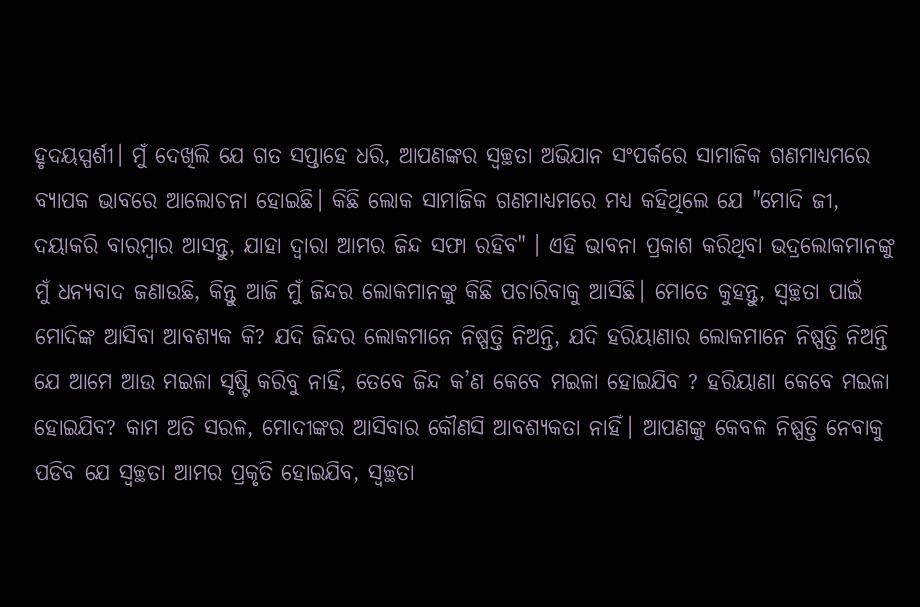ହୃଦୟସ୍ପର୍ଶୀ। ମୁଁ ଦେଖିଲି ଯେ ଗତ ସପ୍ତାହେ ଧରି, ଆପଣଙ୍କର ସ୍ୱଚ୍ଛତା ଅଭିଯାନ ସଂପର୍କରେ ସାମାଜିକ ଗଣମାଧ୍ୟମରେ ବ୍ୟାପକ ଭାବରେ ଆଲୋଚନା ହୋଇଛି। କିଛି ଲୋକ ସାମାଜିକ ଗଣମାଧ୍ୟମରେ ମଧ୍ୟ କହିଥିଲେ ଯେ "ମୋଦି ଜୀ, ଦୟାକରି ବାରମ୍ବାର ଆସନ୍ତୁ, ଯାହା ଦ୍ଵାରା ଆମର ଜିନ୍ଦ ସଫା ରହିବ" । ଏହି ଭାବନା ପ୍ରକାଶ କରିଥିବା ଭଦ୍ରଲୋକମାନଙ୍କୁ ମୁଁ ଧନ୍ୟବାଦ ଜଣାଉଛି, କିନ୍ତୁ ଆଜି ମୁଁ ଜିନ୍ଦର ଲୋକମାନଙ୍କୁ କିଛି ପଚାରିବାକୁ ଆସିଛି। ମୋତେ କୁହନ୍ତୁ, ସ୍ୱଚ୍ଛତା ପାଇଁ ମୋଦିଙ୍କ ଆସିବା ଆବଶ୍ୟକ କି? ଯଦି ଜିନ୍ଦର ଲୋକମାନେ ନିଷ୍ପତ୍ତି ନିଅନ୍ତି, ଯଦି ହରିୟାଣାର ଲୋକମାନେ ନିଷ୍ପତ୍ତି ନିଅନ୍ତି ଯେ ଆମେ ଆଉ ମଇଳା ସୃଷ୍ଟି କରିବୁ ନାହିଁ, ତେବେ ଜିନ୍ଦ କ’ଣ କେବେ ମଇଳା ହୋଇଯିବ ? ହରିୟାଣା କେବେ ମଇଳା ହୋଇଯିବ? କାମ ଅତି ସରଳ, ମୋଦୀଙ୍କର ଆସିବାର କୌଣସି ଆବଶ୍ୟକତା ନାହିଁ। ଆପଣଙ୍କୁ କେବଳ ନିଷ୍ପତ୍ତି ନେବାକୁ ପଡିବ ଯେ ସ୍ୱଚ୍ଛତା ଆମର ପ୍ରକୃତି ହୋଇଯିବ, ସ୍ୱଚ୍ଛତା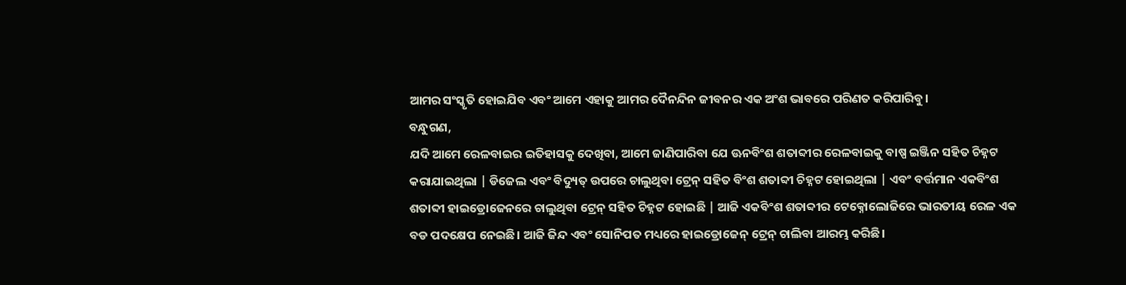ଆମର ସଂସ୍କୃତି ହୋଇଯିବ ଏବଂ ଆମେ ଏହାକୁ ଆମର ଦୈନନ୍ଦିନ ଜୀବନର ଏକ ଅଂଶ ଭାବରେ ପରିଣତ କରିପାରିବୁ।
ବନ୍ଧୁଗଣ,
ଯଦି ଆମେ ରେଳବାଇର ଇତିହାସକୁ ଦେଖିବା, ଆମେ ଜାଣିପାରିବା ଯେ ଊନବିଂଶ ଶତାବ୍ଦୀର ରେଳବାଇକୁ ବାଷ୍ପ ଇଞ୍ଜିନ ସହିତ ଚିହ୍ନଟ କରାଯାଇଥିଲା | ଡିଜେଲ ଏବଂ ବିଦ୍ୟୁତ୍ ଉପରେ ଚାଲୁଥିବା ଟ୍ରେନ୍ ସହିତ ବିଂଶ ଶତାବ୍ଦୀ ଚିହ୍ନଟ ହୋଇଥିଲା | ଏବଂ ବର୍ତ୍ତମାନ ଏକବିଂଶ ଶତାବ୍ଦୀ ହାଇଡ୍ରୋଜେନରେ ଚାଲୁଥିବା ଟ୍ରେନ୍ ସହିତ ଚିହ୍ନଟ ହୋଇଛି | ଆଜି ଏକବିଂଶ ଶତାବ୍ଦୀର ଟେକ୍ନୋଲୋଜିରେ ଭାରତୀୟ ରେଳ ଏକ ବଡ ପଦକ୍ଷେପ ନେଇଛି। ଆଜି ଜିନ୍ଦ ଏବଂ ସୋନିପତ ମଧ୍ୟରେ ହାଇଡ୍ରୋଜେନ୍ ଟ୍ରେନ୍ ଚାଲିବା ଆରମ୍ଭ କରିଛି।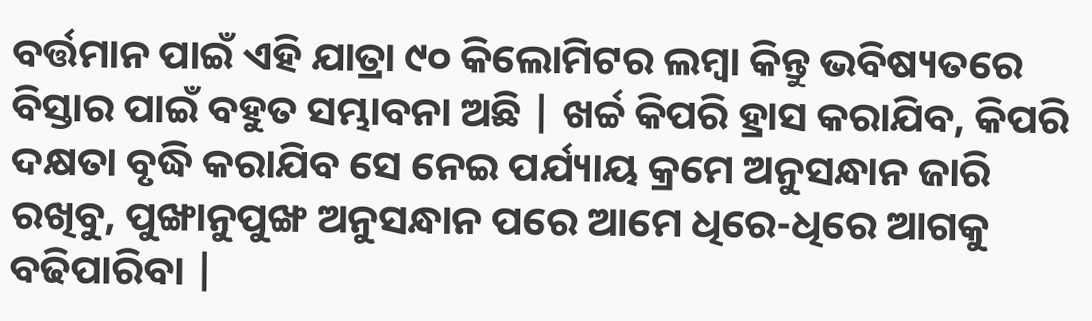ବର୍ତ୍ତମାନ ପାଇଁ ଏହି ଯାତ୍ରା ୯୦ କିଲୋମିଟର ଲମ୍ବା କିନ୍ତୁ ଭବିଷ୍ୟତରେ ବିସ୍ତାର ପାଇଁ ବହୁତ ସମ୍ଭାବନା ଅଛି | ଖର୍ଚ୍ଚ କିପରି ହ୍ରାସ କରାଯିବ, କିପରି ଦକ୍ଷତା ବୃଦ୍ଧି କରାଯିବ ସେ ନେଇ ପର୍ଯ୍ୟାୟ କ୍ରମେ ଅନୁସନ୍ଧାନ ଜାରି ରଖିବୁ, ପୁଙ୍ଖାନୁପୁଙ୍ଖ ଅନୁସନ୍ଧାନ ପରେ ଆମେ ଧିରେ-ଧିରେ ଆଗକୁ ବଢିପାରିବା |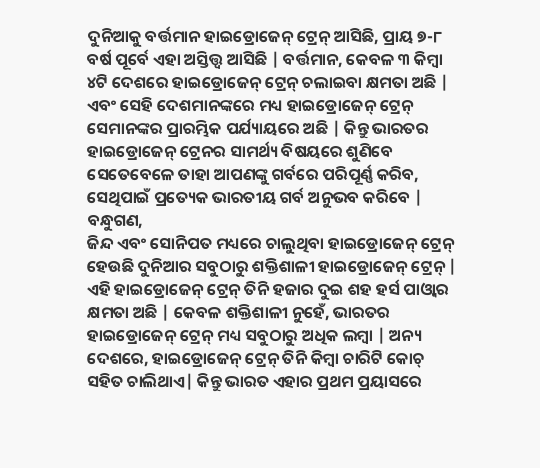ଦୁନିଆକୁ ବର୍ତ୍ତମାନ ହାଇଡ୍ରୋଜେନ୍ ଟ୍ରେନ୍ ଆସିଛି, ପ୍ରାୟ ୭-୮ ବର୍ଷ ପୂର୍ବେ ଏହା ଅସ୍ତିତ୍ତ୍ବ ଆସିଛି | ବର୍ତ୍ତମାନ, କେବଳ ୩ କିମ୍ବା ୪ଟି ଦେଶରେ ହାଇଡ୍ରୋଜେନ୍ ଟ୍ରେନ୍ ଚଲାଇବା କ୍ଷମତା ଅଛି | ଏବଂ ସେହି ଦେଶମାନଙ୍କରେ ମଧ୍ୟ ହାଇଡ୍ରୋଜେନ୍ ଟ୍ରେନ୍ ସେମାନଙ୍କର ପ୍ରାରମ୍ଭିକ ପର୍ଯ୍ୟାୟରେ ଅଛି | କିନ୍ତୁ ଭାରତର ହାଇଡ୍ରୋଜେନ୍ ଟ୍ରେନର ସାମର୍ଥ୍ୟ ବିଷୟରେ ଶୁଣିବେ ସେତେବେଳେ ତାହା ଆପଣଙ୍କୁ ଗର୍ବରେ ପରିପୂର୍ଣ୍ଣ କରିବ, ସେଥିପାଇଁ ପ୍ରତ୍ୟେକ ଭାରତୀୟ ଗର୍ବ ଅନୁଭବ କରିବେ |
ବନ୍ଧୁଗଣ,
ଜିନ୍ଦ ଏବଂ ସୋନିପତ ମଧ୍ୟରେ ଚାଲୁଥିବା ହାଇଡ୍ରୋଜେନ୍ ଟ୍ରେନ୍ ହେଉଛି ଦୁନିଆର ସବୁଠାରୁ ଶକ୍ତିଶାଳୀ ହାଇଡ୍ରୋଜେନ୍ ଟ୍ରେନ୍ | ଏହି ହାଇଡ୍ରୋଜେନ୍ ଟ୍ରେନ୍ ତିନି ହଜାର ଦୁଇ ଶହ ହର୍ସ ପାଓ୍ବାର କ୍ଷମତା ଅଛି | କେବଳ ଶକ୍ତିଶାଳୀ ନୁହେଁ, ଭାରତର ହାଇଡ୍ରୋଜେନ୍ ଟ୍ରେନ୍ ମଧ୍ୟ ସବୁଠାରୁ ଅଧିକ ଲମ୍ବା | ଅନ୍ୟ ଦେଶରେ, ହାଇଡ୍ରୋଜେନ୍ ଟ୍ରେନ୍ ତିନି କିମ୍ବା ଚାରିଟି କୋଚ୍ ସହିତ ଚାଲିଥାଏ| କିନ୍ତୁ ଭାରତ ଏହାର ପ୍ରଥମ ପ୍ରୟାସରେ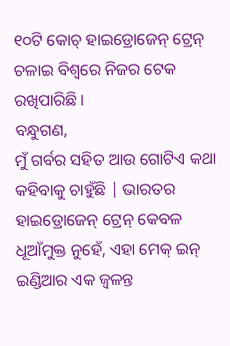୧୦ଟି କୋଚ୍ ହାଇଡ୍ରୋଜେନ୍ ଟ୍ରେନ୍ ଚଳାଇ ବିଶ୍ୱରେ ନିଜର ଟେକ ରଖିପାରିଛି ।
ବନ୍ଧୁଗଣ,
ମୁଁ ଗର୍ବର ସହିତ ଆଉ ଗୋଟିଏ କଥା କହିବାକୁ ଚାହୁଁଛି | ଭାରତର ହାଇଡ୍ରୋଜେନ୍ ଟ୍ରେନ୍ କେବଳ ଧୂଆଁମୁକ୍ତ ନୁହେଁ, ଏହା ମେକ୍ ଇନ୍ ଇଣ୍ଡିଆର ଏକ ଜ୍ୱଳନ୍ତ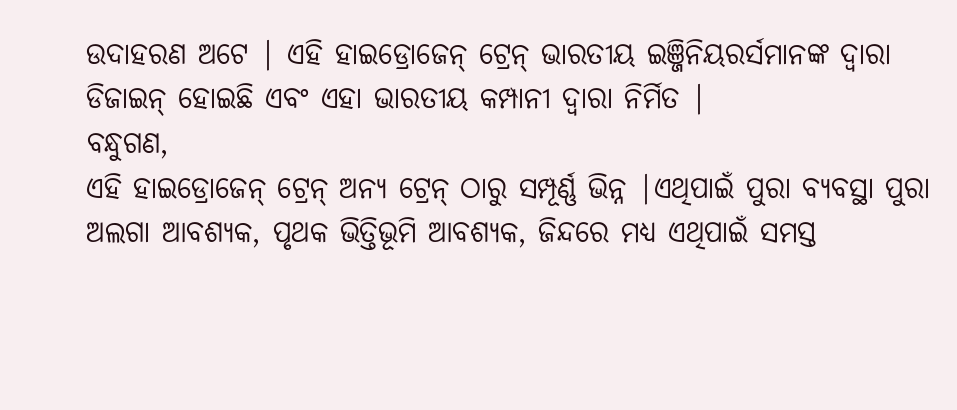ଉଦାହରଣ ଅଟେ | ଏହି ହାଇଡ୍ରୋଜେନ୍ ଟ୍ରେନ୍ ଭାରତୀୟ ଇଞ୍ଜିନିୟରର୍ସମାନଙ୍କ ଦ୍ୱାରା ଡିଜାଇନ୍ ହୋଇଛି ଏବଂ ଏହା ଭାରତୀୟ କମ୍ପାନୀ ଦ୍ୱାରା ନିର୍ମିତ |
ବନ୍ଧୁଗଣ,
ଏହି ହାଇଡ୍ରୋଜେନ୍ ଟ୍ରେନ୍ ଅନ୍ୟ ଟ୍ରେନ୍ ଠାରୁ ସମ୍ପୂର୍ଣ୍ଣ ଭିନ୍ନ |ଏଥିପାଇଁ ପୁରା ବ୍ୟବସ୍ଥା ପୁରା ଅଲଗା ଆବଶ୍ୟକ, ପୃଥକ ଭିତ୍ତିଭୂମି ଆବଶ୍ୟକ, ଜିନ୍ଦରେ ମଧ୍ୟ ଏଥିପାଇଁ ସମସ୍ତ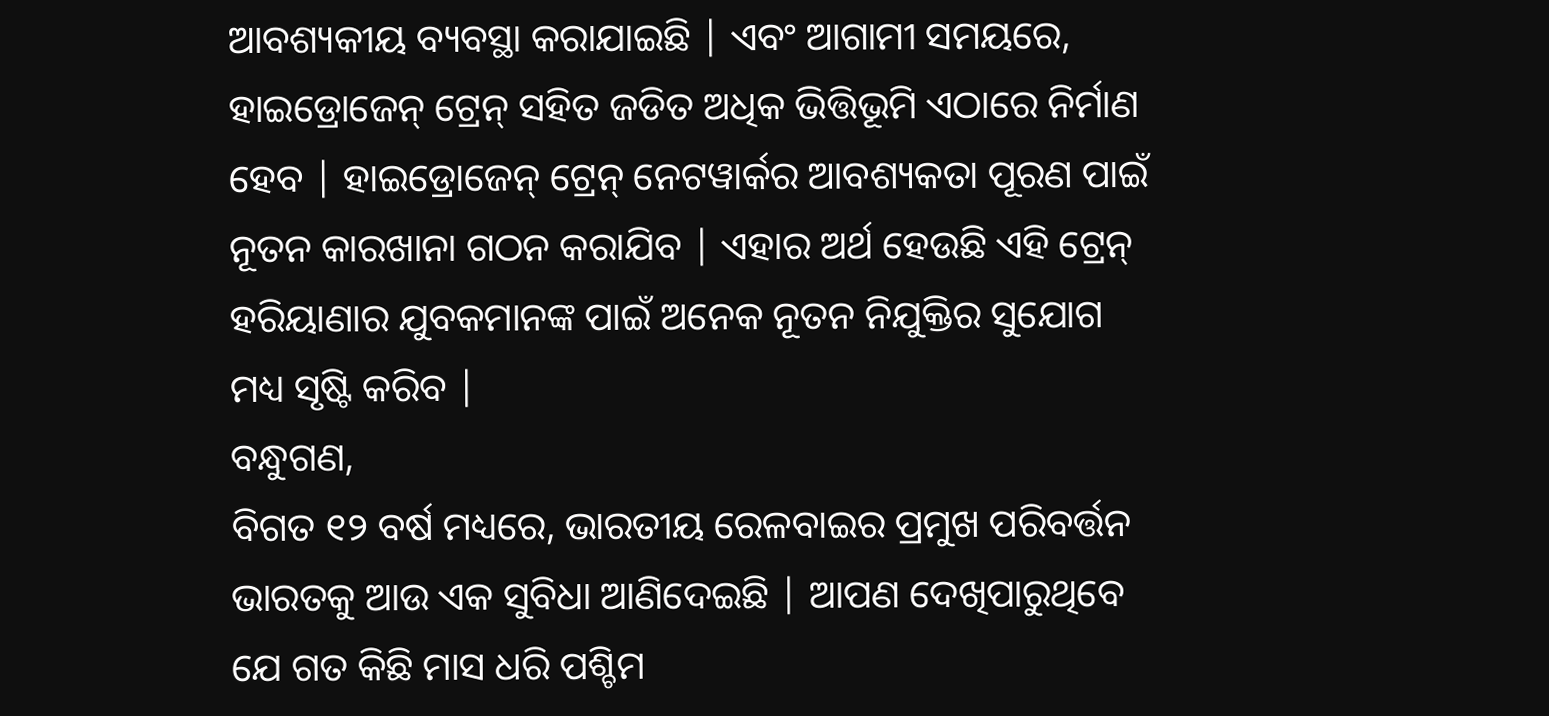ଆବଶ୍ୟକୀୟ ବ୍ୟବସ୍ଥା କରାଯାଇଛି | ଏବଂ ଆଗାମୀ ସମୟରେ, ହାଇଡ୍ରୋଜେନ୍ ଟ୍ରେନ୍ ସହିତ ଜଡିତ ଅଧିକ ଭିତ୍ତିଭୂମି ଏଠାରେ ନିର୍ମାଣ ହେବ | ହାଇଡ୍ରୋଜେନ୍ ଟ୍ରେନ୍ ନେଟୱାର୍କର ଆବଶ୍ୟକତା ପୂରଣ ପାଇଁ ନୂତନ କାରଖାନା ଗଠନ କରାଯିବ | ଏହାର ଅର୍ଥ ହେଉଛି ଏହି ଟ୍ରେନ୍ ହରିୟାଣାର ଯୁବକମାନଙ୍କ ପାଇଁ ଅନେକ ନୂତନ ନିଯୁକ୍ତିର ସୁଯୋଗ ମଧ୍ୟ ସୃଷ୍ଟି କରିବ |
ବନ୍ଧୁଗଣ,
ବିଗତ ୧୨ ବର୍ଷ ମଧ୍ୟରେ, ଭାରତୀୟ ରେଳବାଇର ପ୍ରମୁଖ ପରିବର୍ତ୍ତନ ଭାରତକୁ ଆଉ ଏକ ସୁବିଧା ଆଣିଦେଇଛି | ଆପଣ ଦେଖିପାରୁଥିବେ ଯେ ଗତ କିଛି ମାସ ଧରି ପଶ୍ଚିମ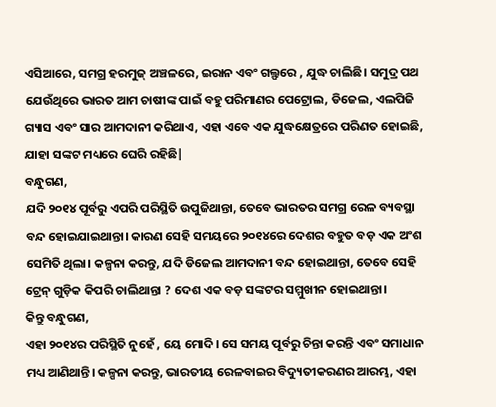ଏସିଆରେ, ସମଗ୍ର ହରମୁଜ୍ ଅଞ୍ଚଳରେ, ଇରାନ ଏବଂ ଗଲ୍ଫରେ , ଯୁଦ୍ଧ ଚାଲିଛି। ସମୁଦ୍ର ପଥ ଯେଉଁଥିରେ ଭାରତ ଆମ ଚାଷୀଙ୍କ ପାଇଁ ବହୁ ପରିମାଣର ପେଟ୍ରୋଲ, ଡିଜେଲ, ଏଲପିଜି ଗ୍ୟାସ ଏବଂ ସାର ଆମଦାନୀ କରିଥାଏ, ଏହା ଏବେ ଏକ ଯୁଦ୍ଧକ୍ଷେତ୍ରରେ ପରିଣତ ହୋଇଛି, ଯାହା ସଙ୍କଟ ମଧ୍ୟରେ ଘେରି ରହିଛି|
ବନ୍ଧୁଗଣ,
ଯଦି ୨୦୧୪ ପୂର୍ବରୁ ଏପରି ପରିସ୍ଥିତି ଉପୁଜିଥାନ୍ତା, ତେବେ ଭାରତର ସମଗ୍ର ରେଳ ବ୍ୟବସ୍ଥା ବନ୍ଦ ହୋଇଯାଇଥାନ୍ତା। କାରଣ ସେହି ସମୟରେ ୨୦୧୪ରେ ଦେଶର ବହୁତ ବଡ଼ ଏକ ଅଂଶ ସେମିତି ଥିଲା। କଳ୍ପନା କରନ୍ତୁ, ଯଦି ଡିଜେଲ ଆମଦାନୀ ବନ୍ଦ ହୋଇଥାନ୍ତା, ତେବେ ସେହି ଟ୍ରେନ୍ ଗୁଡ଼ିକ କିପରି ଚାଲିଥାନ୍ତା ? ଦେଶ ଏକ ବଡ଼ ସଙ୍କଟର ସମ୍ମୁଖୀନ ହୋଇଥାନ୍ତା।
କିନ୍ତୁ ବନ୍ଧୁଗଣ,
ଏହା ୨୦୧୪ର ପରିସ୍ଥିତି ନୁହେଁ , ୟେ ମୋଦି। ସେ ସମୟ ପୂର୍ବରୁ ଚିନ୍ତା କରନ୍ତି ଏବଂ ସମାଧାନ ମଧ୍ୟ ଆଣିଥାନ୍ତି। କଳ୍ପନା କରନ୍ତୁ, ଭାରତୀୟ ରେଳବାଇର ବିଦ୍ୟୁତୀକରଣର ଆରମ୍ଭ, ଏହା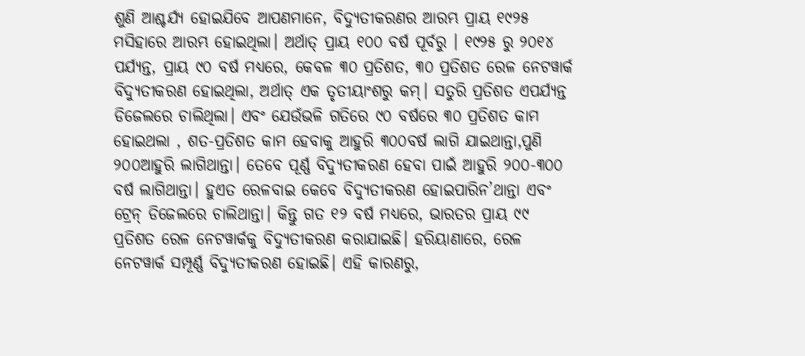ଶୁଣି ଆଶ୍ଚର୍ଯ୍ୟ ହୋଇଯିବେ ଆପଣମାନେ, ବିଦ୍ୟୁତୀକରଣର ଆରମ୍ଭ ପ୍ରାୟ ୧୯୨୫ ମସିହାରେ ଆରମ୍ଭ ହୋଇଥିଲା। ଅର୍ଥାତ୍ ପ୍ରାୟ ୧୦୦ ବର୍ଷ ପୂର୍ବରୁ । ୧୯୨୫ ରୁ ୨୦୧୪ ପର୍ଯ୍ୟନ୍ତ, ପ୍ରାୟ ୯୦ ବର୍ଷ ମଧ୍ୟରେ, କେବଳ ୩୦ ପ୍ରତିଶତ, ୩୦ ପ୍ରତିଶତ ରେଳ ନେଟୱାର୍କ ବିଦ୍ୟୁତୀକରଣ ହୋଇଥିଲା, ଅର୍ଥାତ୍ ଏକ ତୃତୀୟାଂଶରୁ କମ୍। ସତୁରି ପ୍ରତିଶତ ଏପର୍ଯ୍ୟନ୍ତ ଡିଜେଲରେ ଚାଲିଥିଲା। ଏବଂ ଯେଉଁଭଳି ଗତିରେ ୯୦ ବର୍ଷରେ ୩୦ ପ୍ରତିଶତ କାମ ହୋଇଥଲା , ଶତ-ପ୍ରତିଶତ କାମ ହେବାକୁ ଆହୁରି ୩୦୦ବର୍ଷ ଲାଗି ଯାଇଥାନ୍ତା,ପୁଣି ୨୦୦ଆହୁରି ଲାଗିଥାନ୍ତା। ତେବେ ପୂର୍ଣ୍ଣ ବିଦ୍ୟୁତୀକରଣ ହେବା ପାଇଁ ଆହୁରି ୨୦୦-୩୦୦ ବର୍ଷ ଲାଗିଥାନ୍ତା। ହୁଏତ ରେଳବାଇ କେବେ ବିଦ୍ୟୁତୀକରଣ ହୋଇପାରିନ’ଥାନ୍ତା ଏବଂ ଟ୍ରେନ୍ ଡିଜେଲରେ ଚାଲିଥାନ୍ତା। କିନ୍ତୁ ଗତ ୧୨ ବର୍ଷ ମଧ୍ୟରେ, ଭାରତର ପ୍ରାୟ ୯୯ ପ୍ରତିଶତ ରେଳ ନେଟୱାର୍କକୁ ବିଦ୍ୟୁତୀକରଣ କରାଯାଇଛି। ହରିୟାଣାରେ, ରେଳ ନେଟୱାର୍କ ସମ୍ପୂର୍ଣ୍ଣ ବିଦ୍ୟୁତୀକରଣ ହୋଇଛି। ଏହି କାରଣରୁ,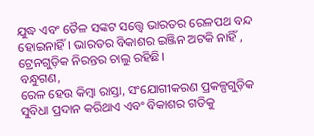ଯୁଦ୍ଧ ଏବଂ ତୈଳ ସଙ୍କଟ ସତ୍ତ୍ୱେ ଭାରତର ରେଳପଥ ବନ୍ଦ ହୋଇନାହିଁ। ଭାରତର ବିକାଶର ଇଞ୍ଜିନ ଅଟକି ନାହିଁ , ଟ୍ରେନଗୁଡ଼ିକ ନିରନ୍ତର ଚାଲୁ ରହିଛି।
ବନ୍ଧୁଗଣ,
ରେଳ ହେଉ କିମ୍ବା ରାସ୍ତା, ସଂଯୋଗୀକରଣ ପ୍ରକଳ୍ପଗୁଡ଼ିକ ସୁବିଧା ପ୍ରଦାନ କରିଥାଏ ଏବଂ ବିକାଶର ଗତିକୁ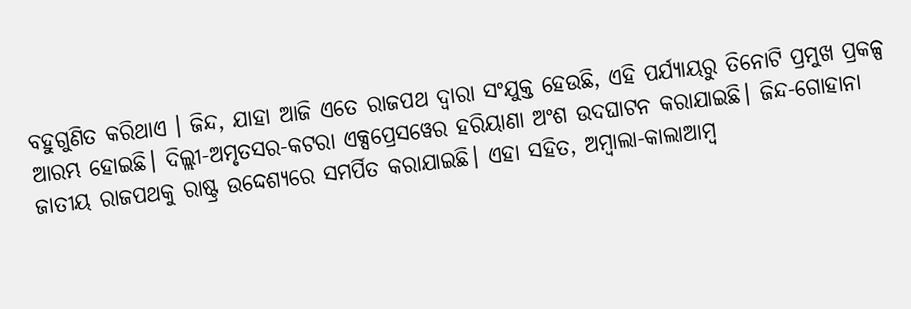ବହୁଗୁଣିତ କରିଥାଏ । ଜିନ୍ଦ, ଯାହା ଆଜି ଏତେ ରାଜପଥ ଦ୍ୱାରା ସଂଯୁକ୍ତ ହେଉଛି, ଏହି ପର୍ଯ୍ୟାୟରୁ ତିନୋଟି ପ୍ରମୁଖ ପ୍ରକଳ୍ପ ଆରମ୍ଭ ହୋଇଛି। ଦିଲ୍ଲୀ-ଅମୃତସର-କଟରା ଏକ୍ସପ୍ରେସୱେର ହରିୟାଣା ଅଂଶ ଉଦଘାଟନ କରାଯାଇଛି। ଜିନ୍ଦ-ଗୋହାନା ଜାତୀୟ ରାଜପଥକୁ ରାଷ୍ଟ୍ର ଉଦ୍ଦେଶ୍ୟରେ ସମର୍ପିତ କରାଯାଇଛି। ଏହା ସହିତ, ଅମ୍ବାଲା-କାଲାଆମ୍ବ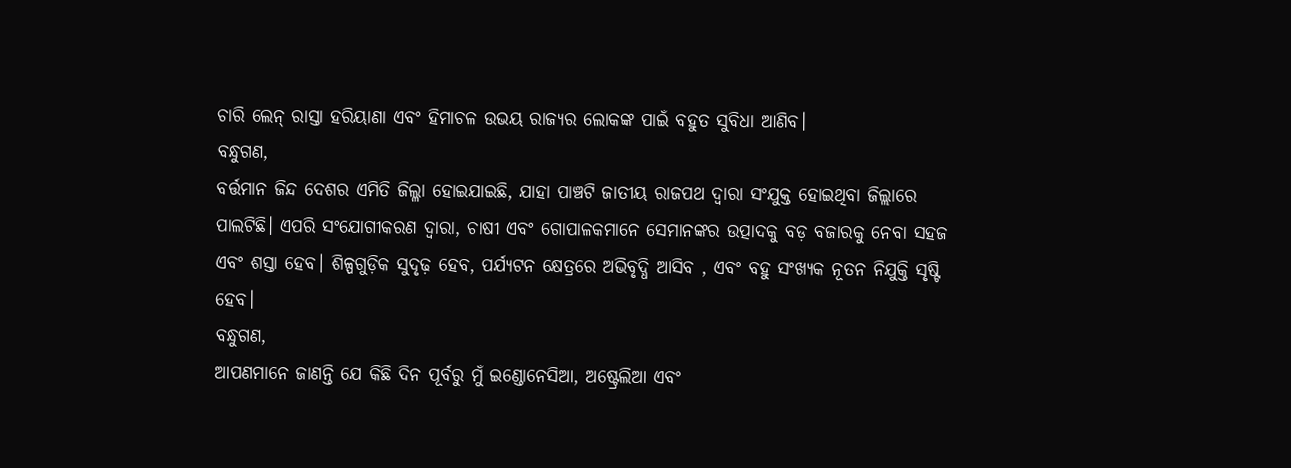ଚାରି ଲେନ୍ ରାସ୍ତା ହରିୟାଣା ଏବଂ ହିମାଚଳ ଉଭୟ ରାଜ୍ୟର ଲୋକଙ୍କ ପାଇଁ ବହୁତ ସୁବିଧା ଆଣିବ।
ବନ୍ଧୁଗଣ,
ବର୍ତ୍ତମାନ ଜିନ୍ଦ ଦେଶର ଏମିତି ଜିଲ୍ଳା ହୋଇଯାଇଛି, ଯାହା ପାଞ୍ଚଟି ଜାତୀୟ ରାଜପଥ ଦ୍ୱାରା ସଂଯୁକ୍ତ ହୋଇଥିବା ଜିଲ୍ଲାରେ ପାଲଟିଛି। ଏପରି ସଂଯୋଗୀକରଣ ଦ୍ବାରା, ଚାଷୀ ଏବଂ ଗୋପାଳକମାନେ ସେମାନଙ୍କର ଉତ୍ପାଦକୁ ବଡ଼ ବଜାରକୁ ନେବା ସହଜ ଏବଂ ଶସ୍ତା ହେବ। ଶିଳ୍ପଗୁଡ଼ିକ ସୁଦୃଢ଼ ହେବ, ପର୍ଯ୍ୟଟନ କ୍ଷେତ୍ରରେ ଅଭିବୃଦ୍ଧି ଆସିବ , ଏବଂ ବହୁ ସଂଖ୍ୟକ ନୂତନ ନିଯୁକ୍ତି ସୃଷ୍ଟି ହେବ।
ବନ୍ଧୁଗଣ,
ଆପଣମାନେ ଜାଣନ୍ତି ଯେ କିଛି ଦିନ ପୂର୍ବରୁ ମୁଁ ଇଣ୍ଡୋନେସିଆ, ଅଷ୍ଟ୍ରେଲିଆ ଏବଂ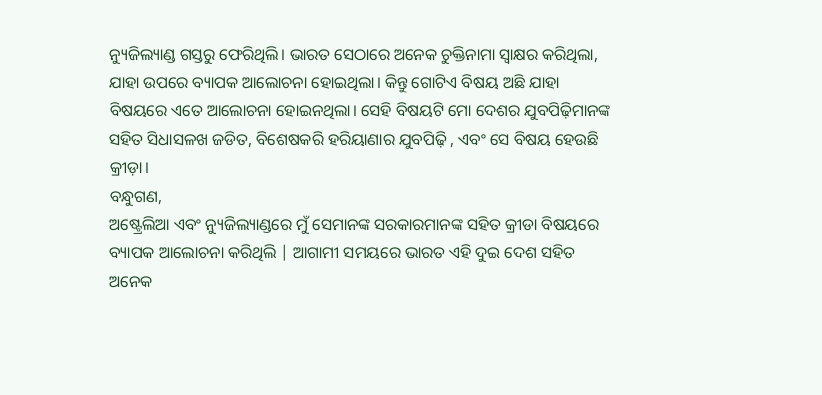ନ୍ୟୁଜିଲ୍ୟାଣ୍ଡ ଗସ୍ତରୁ ଫେରିଥିଲି। ଭାରତ ସେଠାରେ ଅନେକ ଚୁକ୍ତିନାମା ସ୍ୱାକ୍ଷର କରିଥିଲା, ଯାହା ଉପରେ ବ୍ୟାପକ ଆଲୋଚନା ହୋଇଥିଲା। କିନ୍ତୁ ଗୋଟିଏ ବିଷୟ ଅଛି ଯାହା ବିଷୟରେ ଏତେ ଆଲୋଚନା ହୋଇନଥିଲା। ସେହି ବିଷୟଟି ମୋ ଦେଶର ଯୁବପିଢ଼ିମାନଙ୍କ ସହିତ ସିଧାସଳଖ ଜଡିତ, ବିଶେଷକରି ହରିୟାଣାର ଯୁବପିଢ଼ି , ଏବଂ ସେ ବିଷୟ ହେଉଛି କ୍ରୀଡ଼ା।
ବନ୍ଧୁଗଣ,
ଅଷ୍ଟ୍ରେଲିଆ ଏବଂ ନ୍ୟୁଜିଲ୍ୟାଣ୍ଡରେ ମୁଁ ସେମାନଙ୍କ ସରକାରମାନଙ୍କ ସହିତ କ୍ରୀଡା ବିଷୟରେ ବ୍ୟାପକ ଆଲୋଚନା କରିଥିଲି | ଆଗାମୀ ସମୟରେ ଭାରତ ଏହି ଦୁଇ ଦେଶ ସହିତ ଅନେକ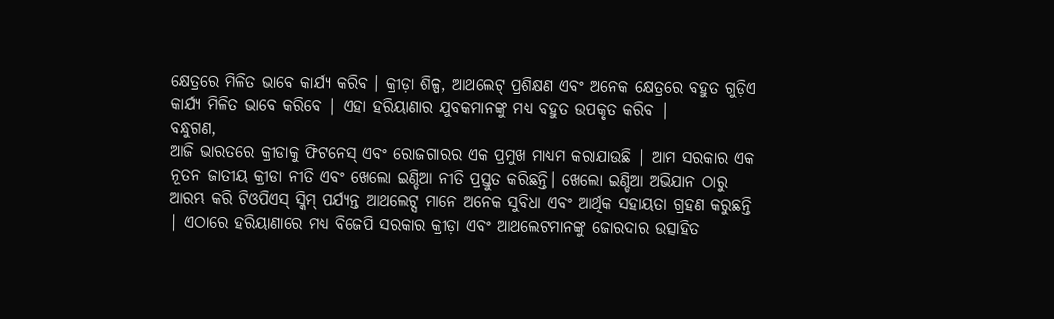କ୍ଷେତ୍ରରେ ମିଳିତ ଭାବେ କାର୍ଯ୍ୟ କରିବ । କ୍ରୀଡ଼ା ଶିଳ୍ପ, ଆଥଲେଟ୍ ପ୍ରଶିକ୍ଷଣ ଏବଂ ଅନେକ କ୍ଷେତ୍ରରେ ବହୁତ ଗୁଡ଼ିଏ କାର୍ଯ୍ୟ ମିଳିତ ଭାବେ କରିବେ | ଏହା ହରିୟାଣାର ଯୁବକମାନଙ୍କୁ ମଧ୍ୟ ବହୁତ ଉପକୃତ କରିବ |
ବନ୍ଧୁଗଣ,
ଆଜି ଭାରତରେ କ୍ରୀଡାକୁ ଫିଟନେସ୍ ଏବଂ ରୋଜଗାରର ଏକ ପ୍ରମୁଖ ମାଧ୍ୟମ କରାଯାଉଛି | ଆମ ସରକାର ଏକ ନୂତନ ଜାତୀୟ କ୍ରୀଡା ନୀତି ଏବଂ ଖେଲୋ ଇଣ୍ଡିଆ ନୀତି ପ୍ରସ୍ତୁତ କରିଛନ୍ତି। ଖେଲୋ ଇଣ୍ଡିଆ ଅଭିଯାନ ଠାରୁ ଆରମ୍ଭ କରି ଟିଓପିଏସ୍ ସ୍କିମ୍ ପର୍ଯ୍ୟନ୍ତ ଆଥଲେଟ୍ସ ମାନେ ଅନେକ ସୁବିଧା ଏବଂ ଆର୍ଥିକ ସହାୟତା ଗ୍ରହଣ କରୁଛନ୍ତି | ଏଠାରେ ହରିୟାଣାରେ ମଧ୍ୟ ବିଜେପି ସରକାର କ୍ରୀଡ଼ା ଏବଂ ଆଥଲେଟମାନଙ୍କୁ ଜୋରଦାର ଉତ୍ସାହିତ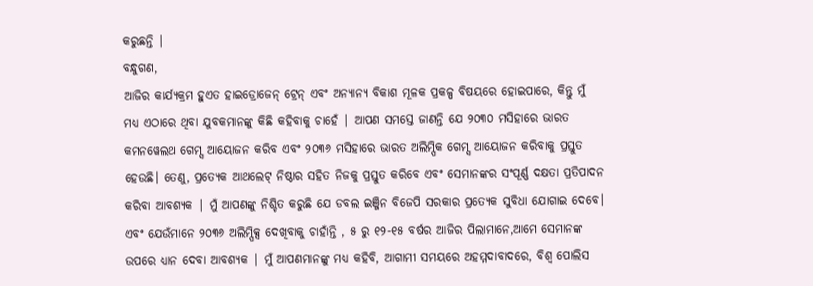କରୁଛନ୍ତି |
ବନ୍ଧୁଗଣ,
ଆଜିର କାର୍ଯ୍ୟକ୍ରମ ହୁଏତ ହାଇଡ୍ରୋଜେନ୍ ଟ୍ରେନ୍ ଏବଂ ଅନ୍ୟାନ୍ୟ ବିକାଶ ମୂଳକ ପ୍ରକଳ୍ପ ବିଷୟରେ ହୋଇପାରେ, କିନ୍ତୁ ମୁଁ ମଧ୍ୟ ଏଠାରେ ଥିବା ଯୁବକମାନଙ୍କୁ କିଛି କହିବାକୁ ଚାହେଁ | ଆପଣ ସମସ୍ତେ ଜାଣନ୍ତି ଯେ ୨୦୩୦ ମସିହାରେ ଭାରତ କମନୱେଲଥ ଗେମ୍ସ ଆୟୋଜନ କରିବ ଏବଂ ୨୦୩୬ ମସିହାରେ ଭାରତ ଅଲିମ୍ପିକ ଗେମ୍ସ ଆୟୋଜନ କରିବାକୁ ପ୍ରସ୍ତୁତ ହେଉଛି। ତେଣୁ, ପ୍ରତ୍ୟେକ ଆଥଲେଟ୍ ନିଷ୍ଠାର ସହିତ ନିଜକୁ ପ୍ରସ୍ତୁତ କରିବେ ଏବଂ ସେମାନଙ୍କର ସଂପୂର୍ଣ୍ଣ ଦକ୍ଷତା ପ୍ରତିପାଦନ କରିବା ଆବଶ୍ୟକ | ମୁଁ ଆପଣଙ୍କୁ ନିଶ୍ଚିତ କରୁଛି ଯେ ଡବଲ ଇଞ୍ଜିନ ବିଜେପି ସରକାର ପ୍ରତ୍ୟେକ ସୁବିଧା ଯୋଗାଇ ଦେବେ। ଏବଂ ଯେଉଁମାନେ ୨୦୩୬ ଅଲିମ୍ପିକ୍ସ ଦେଖିବାକୁ ଚାହାଁନ୍ତି , ୫ ରୁ ୧୨-୧୫ ବର୍ଷର ଆଜିର ପିଲାମାନେ,ଆମେ ସେମାନଙ୍କ ଉପରେ ଧ୍ୟାନ ଦେବା ଆବଶ୍ୟକ | ମୁଁ ଆପଣମାନଙ୍କୁ ମଧ୍ୟ କହିବି, ଆଗାମୀ ସମୟରେ ଅହମ୍ମଦାବାଦରେ, ବିଶ୍ୱ ପୋଲିସ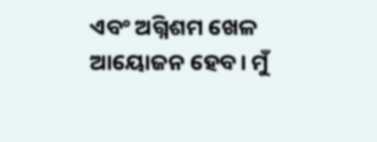ଏବଂ ଅଗ୍ନିଶମ ଖେଳ ଆୟୋଜନ ହେବ। ମୁଁ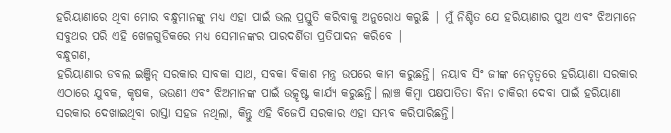ହରିୟାଣାରେ ଥିବା ମୋର ବନ୍ଧୁମାନଙ୍କୁ ମଧ୍ୟ ଏହା ପାଇଁ ଭଲ ପ୍ରସ୍ତୁତି କରିବାକୁ ଅନୁରୋଧ କରୁଛି | ମୁଁ ନିଶ୍ଚିତ ଯେ ହରିୟାଣାର ପୁଅ ଏବଂ ଝିଅମାନେ ସବୁଥର ପରି ଏହି ଖେଳଗୁଡିକରେ ମଧ୍ୟ ସେମାନଙ୍କର ପାରଦର୍ଶିତା ପ୍ରତିପାଦନ କରିବେ |
ବନ୍ଧୁଗଣ,
ହରିୟାଣାର ଡବଲ ଇଞ୍ଜିନ୍ ସରକାର ସାବକା ସାଥ, ସବକା ବିକାଶ ମନ୍ତ୍ର ଉପରେ କାମ କରୁଛନ୍ତି| ନୟାବ ସିଂ ଜୀଙ୍କ ନେତୃତ୍ୱରେ ହରିୟାଣା ସରକାର ଏଠାରେ ଯୁବକ, କୃଷକ, ଭଉଣୀ ଏବଂ ଝିଅମାନଙ୍କ ପାଇଁ ଉତ୍କୃଷ୍ଟ କାର୍ଯ୍ୟ କରୁଛନ୍ତି। ଲାଞ୍ଚ କିମ୍ବା ପକ୍ଷପାତିତା ବିନା ଚାକିରୀ ଦେବା ପାଇଁ ହରିୟାଣା ସରକାର ଦେଖାଇଥିବା ରାସ୍ତା ସହଜ ନଥିଲା, କିନ୍ତୁ ଏହି ବିଜେପି ସରକାର ଏହା ସମ୍ଭବ କରିପାରିଛନ୍ତି।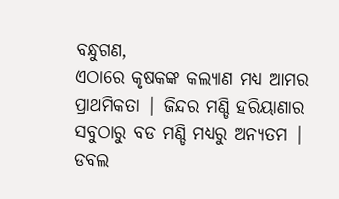ବନ୍ଧୁଗଣ,
ଏଠାରେ କୃଷକଙ୍କ କଲ୍ୟାଣ ମଧ୍ୟ ଆମର ପ୍ରାଥମିକତା | ଜିନ୍ଦର ମଣ୍ଡି ହରିୟାଣାର ସବୁଠାରୁ ବଡ ମଣ୍ଡି ମଧ୍ୟରୁ ଅନ୍ୟତମ | ଡବଲ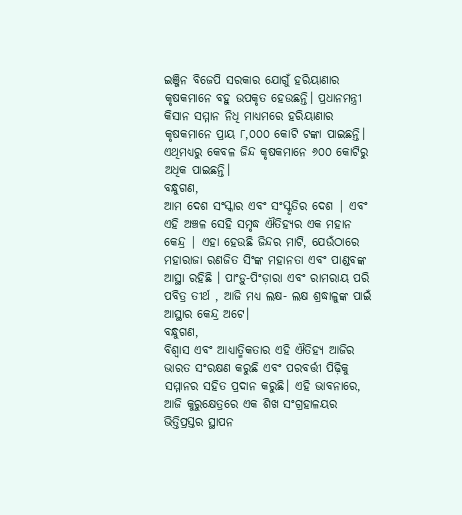ଇଞ୍ଜିନ ବିଜେପି ସରକାର ଯୋଗୁଁ ହରିୟାଣାର କୃଷକମାନେ ବହୁ ଉପକୃତ ହେଉଛନ୍ତି। ପ୍ରଧାନମନ୍ତ୍ରୀ କିସାନ ସମ୍ମାନ ନିଧି ମାଧ୍ୟମରେ ହରିୟାଣାର କୃଷକମାନେ ପ୍ରାୟ ୮,୦୦୦ କୋଟି ଟଙ୍କା ପାଇଛନ୍ତି। ଏଥିମଧ୍ୟରୁ କେବଳ ଜିନ୍ଦ କୃଷକମାନେ ୬୦୦ କୋଟିରୁ ଅଧିକ ପାଇଛନ୍ତି।
ବନ୍ଧୁଗଣ,
ଆମ ଦେଶ ସଂସ୍କାର ଏବଂ ସଂସ୍କୃତିର ଦେଶ | ଏବଂ ଏହି ଅଞ୍ଚଳ ସେହି ସମୃଦ୍ଧ ଐତିହ୍ୟର ଏକ ମହାନ କେନ୍ଦ୍ର | ଏହା ହେଉଛି ଜିନ୍ଦର ମାଟି, ଯେଉଁଠାରେ ମହାରାଜା ରଣଜିତ ସିଂଙ୍କ ମହାନତା ଏବଂ ପାଣ୍ଡବଙ୍କ ଆସ୍ଥା ରହିଛି । ପାଂଡ଼ୁ-ପିଂଡ଼ାରା ଏବଂ ରାମରାୟ ପରି ପବିତ୍ର ତୀର୍ଥ , ଆଜି ମଧ୍ୟ ଲକ୍ଷ- ଲକ୍ଷ ଶ୍ରଦ୍ଧାଳୁଙ୍କ ପାଇଁ ଆସ୍ଥାର କେନ୍ଦ୍ର ଅଟେ।
ବନ୍ଧୁଗଣ,
ବିଶ୍ୱାସ ଏବଂ ଆଧ୍ୟାତ୍ମିକତାର ଏହି ଐତିହ୍ୟ ଆଜିର ଭାରତ ସଂରକ୍ଷଣ କରୁଛି ଏବଂ ପରବର୍ତ୍ତୀ ପିଢ଼ିକୁ ସମ୍ମାନର ସହିତ ପ୍ରଦାନ କରୁଛି। ଏହି ଭାବନାରେ, ଆଜି କୁରୁକ୍ଷେତ୍ରରେ ଏକ ଶିଖ ସଂଗ୍ରହାଳୟର ଭିତ୍ତିପ୍ରସ୍ତର ସ୍ଥାପନ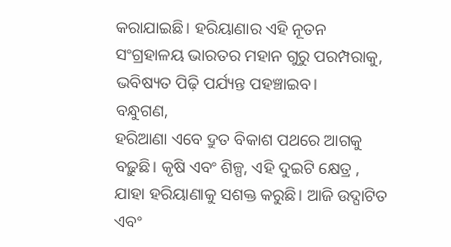କରାଯାଇଛି। ହରିୟାଣାର ଏହି ନୂତନ ସଂଗ୍ରହାଳୟ ଭାରତର ମହାନ ଗୁରୁ ପରମ୍ପରାକୁ, ଭବିଷ୍ୟତ ପିଢ଼ି ପର୍ଯ୍ୟନ୍ତ ପହଞ୍ଚାଇବ।
ବନ୍ଧୁଗଣ,
ହରିଆଣା ଏବେ ଦ୍ରୁତ ବିକାଶ ପଥରେ ଆଗକୁ ବଢ଼ୁଛି। କୃଷି ଏବଂ ଶିଳ୍ପ, ଏହି ଦୁଇଟି କ୍ଷେତ୍ର , ଯାହା ହରିୟାଣାକୁ ସଶକ୍ତ କରୁଛି। ଆଜି ଉଦ୍ଘାଟିତ ଏବଂ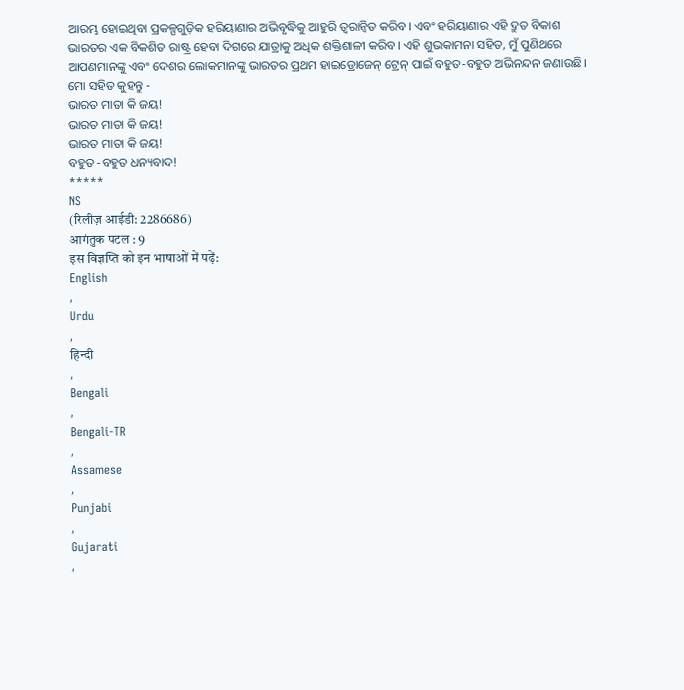ଆରମ୍ଭ ହୋଇଥିବା ପ୍ରକଳ୍ପଗୁଡ଼ିକ ହରିୟାଣାର ଅଭିବୃଦ୍ଧିକୁ ଆହୁରି ତ୍ୱରାନ୍ୱିତ କରିବ। ଏବଂ ହରିୟାଣାର ଏହି ଦ୍ରୁତ ବିକାଶ ଭାରତର ଏକ ବିକଶିତ ରାଷ୍ଟ୍ର ହେବା ଦିଗରେ ଯାତ୍ରାକୁ ଅଧିକ ଶକ୍ତିଶାଳୀ କରିବ। ଏହି ଶୁଭକାମନା ସହିତ, ମୁଁ ପୁଣିଥରେ ଆପଣମାନଙ୍କୁ ଏବଂ ଦେଶର ଲୋକମାନଙ୍କୁ ଭାରତର ପ୍ରଥମ ହାଇଡ୍ରୋଜେନ୍ ଟ୍ରେନ୍ ପାଇଁ ବହୁତ-ବହୁତ ଅଭିନନ୍ଦନ ଜଣାଉଛି। ମୋ ସହିତ କୁହନ୍ତୁ -
ଭାରତ ମାତା କି ଜୟ!
ଭାରତ ମାତା କି ଜୟ!
ଭାରତ ମାତା କି ଜୟ!
ବହୁତ -ବହୁତ ଧନ୍ୟବାଦ!
*****
NS
(रिलीज़ आईडी: 2286686)
आगंतुक पटल : 9
इस विज्ञप्ति को इन भाषाओं में पढ़ें:
English
,
Urdu
,
हिन्दी
,
Bengali
,
Bengali-TR
,
Assamese
,
Punjabi
,
Gujarati
,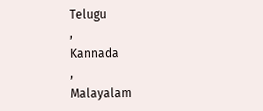Telugu
,
Kannada
,
Malayalam